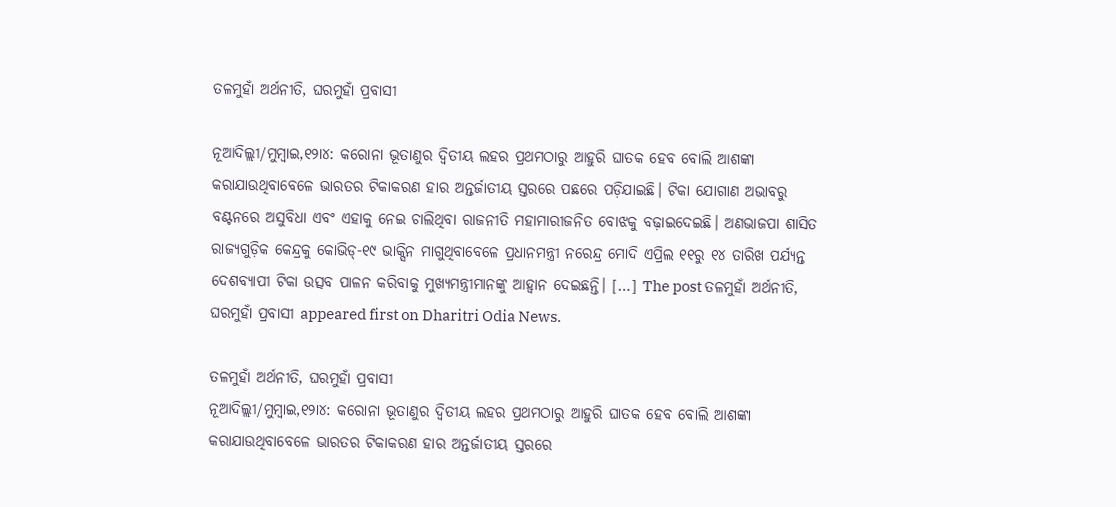ତଳମୁହାଁ ଅର୍ଥନୀତି, ଘରମୁହାଁ ପ୍ରବାସୀ

ନୂଆଦିଲ୍ଲୀ/ମୁମ୍ବାଇ,୧୨ା୪: କରୋନା ଭୂତାଣୁର ଦ୍ୱିତୀୟ ଲହର ପ୍ରଥମଠାରୁ ଆହୁରି ଘାତକ ହେବ ବୋଲି ଆଶଙ୍କା କରାଯାଉଥିବାବେଳେ ଭାରତର ଟିକାକରଣ ହାର ଅନ୍ତର୍ଜାତୀୟ ସ୍ତରରେ ପଛରେ ପଡ଼ିଯାଇଛି। ଟିକା ଯୋଗାଣ ଅଭାବରୁ ବଣ୍ଟନରେ ଅସୁବିଧା ଏବଂ ଏହାକୁ ନେଇ ଚାଲିଥିବା ରାଜନୀତି ମହାମାରୀଜନିତ ବୋଝକୁ ବଢ଼ାଇଦେଇଛି। ଅଣଭାଜପା ଶାସିତ ରାଜ୍ୟଗୁଡ଼ିକ କେନ୍ଦ୍ରକୁ କୋଭିଡ୍‌-୧୯ ଭାକ୍ସିନ ମାଗୁଥିବାବେଳେ ପ୍ରଧାନମନ୍ତ୍ରୀ ନରେନ୍ଦ୍ର ମୋଦି ଏପ୍ରିଲ ୧୧ରୁ ୧୪ ତାରିଖ ପର୍ଯ୍ୟନ୍ତ ଦେଶବ୍ୟାପୀ ଟିକା ଉତ୍ସବ ପାଳନ କରିବାକୁ ମୁଖ୍ୟମନ୍ତ୍ରୀମାନଙ୍କୁ ଆହ୍ବାନ ଦେଇଛନ୍ତି। […] The post ତଳମୁହାଁ ଅର୍ଥନୀତି, ଘରମୁହାଁ ପ୍ରବାସୀ appeared first on Dharitri Odia News.

ତଳମୁହାଁ ଅର୍ଥନୀତି, ଘରମୁହାଁ ପ୍ରବାସୀ
ନୂଆଦିଲ୍ଲୀ/ମୁମ୍ବାଇ,୧୨ା୪: କରୋନା ଭୂତାଣୁର ଦ୍ୱିତୀୟ ଲହର ପ୍ରଥମଠାରୁ ଆହୁରି ଘାତକ ହେବ ବୋଲି ଆଶଙ୍କା କରାଯାଉଥିବାବେଳେ ଭାରତର ଟିକାକରଣ ହାର ଅନ୍ତର୍ଜାତୀୟ ସ୍ତରରେ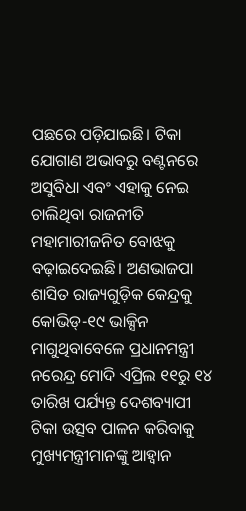ପଛରେ ପଡ଼ିଯାଇଛି। ଟିକା ଯୋଗାଣ ଅଭାବରୁ ବଣ୍ଟନରେ ଅସୁବିଧା ଏବଂ ଏହାକୁ ନେଇ ଚାଲିଥିବା ରାଜନୀତି ମହାମାରୀଜନିତ ବୋଝକୁ ବଢ଼ାଇଦେଇଛି। ଅଣଭାଜପା ଶାସିତ ରାଜ୍ୟଗୁଡ଼ିକ କେନ୍ଦ୍ରକୁ କୋଭିଡ୍‌-୧୯ ଭାକ୍ସିନ ମାଗୁଥିବାବେଳେ ପ୍ରଧାନମନ୍ତ୍ରୀ ନରେନ୍ଦ୍ର ମୋଦି ଏପ୍ରିଲ ୧୧ରୁ ୧୪ ତାରିଖ ପର୍ଯ୍ୟନ୍ତ ଦେଶବ୍ୟାପୀ ଟିକା ଉତ୍ସବ ପାଳନ କରିବାକୁ ମୁଖ୍ୟମନ୍ତ୍ରୀମାନଙ୍କୁ ଆହ୍ବାନ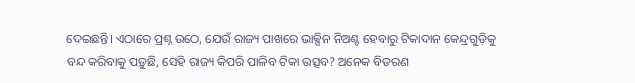ଦେଇଛନ୍ତି। ଏଠାରେ ପ୍ରଶ୍ନ ଉଠେ, ଯେଉଁ ରାଜ୍ୟ ପାଖରେ ଭାକ୍ସିନ ନିଅଣ୍ଟ ହେବାରୁ ଟିକାଦାନ କେନ୍ଦ୍ରଗୁଡ଼ିକୁ ବନ୍ଦ କରିବାକୁ ପଡ଼ୁଛି, ସେହି ରାଜ୍ୟ କିପରି ପାଳିବ ଟିକା ଉତ୍ସବ? ଅନେକ ବିତରଣ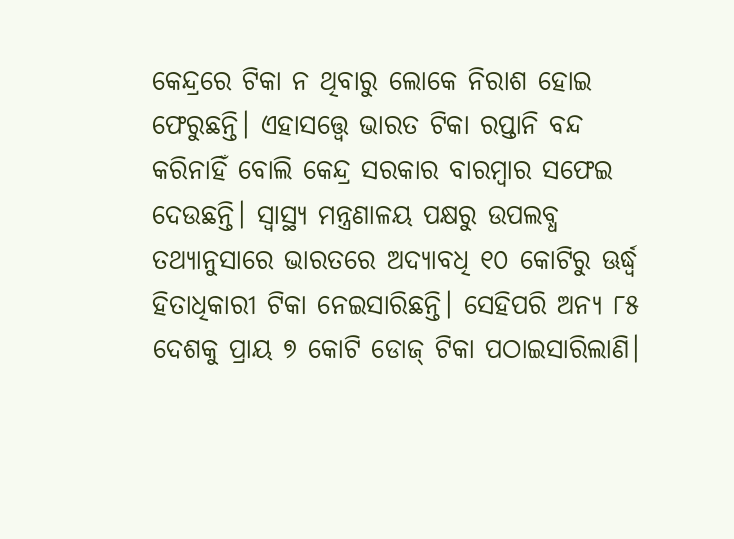କେନ୍ଦ୍ରରେ ଟିକା ନ ଥିବାରୁ ଲୋକେ ନିରାଶ ହୋଇ ଫେରୁଛନ୍ତି। ଏହାସତ୍ତ୍ୱେ ଭାରତ ଟିକା ରପ୍ତାନି ବନ୍ଦ କରିନାହିଁ ବୋଲି କେନ୍ଦ୍ର ସରକାର ବାରମ୍ବାର ସଫେଇ ଦେଉଛନ୍ତି। ସ୍ବାସ୍ଥ୍ୟ ମନ୍ତ୍ରଣାଳୟ ପକ୍ଷରୁ ଉପଲବ୍ଧ ତଥ୍ୟାନୁସାରେ ଭାରତରେ ଅଦ୍ୟାବଧି ୧୦ କୋଟିରୁ ଊର୍ଦ୍ଧ୍ୱ ହିତାଧିକାରୀ ଟିକା ନେଇସାରିଛନ୍ତି। ସେହିପରି ଅନ୍ୟ ୮୫ ଦେଶକୁ ପ୍ରାୟ ୭ କୋଟି ଡୋଜ୍‌ ଟିକା ପଠାଇସାରିଲାଣି।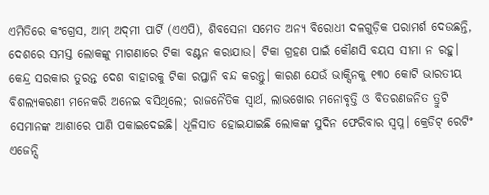ଏମିତିରେ କଂଗ୍ରେସ, ଆମ୍‌ ଅଦ୍‌ମୀ ପାର୍ଟି (ଏଏପି), ଶିବସେନା ସମେତ ଅନ୍ୟ ବିରୋଧୀ ଦଳଗୁଡ଼ିକ ପରାମର୍ଶ ଦେଉଛନ୍ତି, ଦେଶରେ ସମସ୍ତ ଲୋକଙ୍କୁ ମାଗଣାରେ ଟିକା ବଣ୍ଟନ କରାଯାଉ। ଟିକା ଗ୍ରହଣ ପାଇଁ କୌଣସି ବୟସ ସୀମା ନ ରହୁ। କେନ୍ଦ୍ର ସରକାର ତୁରନ୍ତ ଦେଶ ବାହାରକୁ ଟିକା ରପ୍ତାନି ବନ୍ଦ କରନ୍ତୁ। କାରଣ ଯେଉଁ ଭାକ୍ସିନକୁ ୧୩୦ କୋଟି ଭାରତୀୟ ବିଶଲ୍ୟକରଣୀ ମନେକରି ଅନେଇ ବସିଥିଲେ; ରାଜନୈତିକ ସ୍ବାର୍ଥ, ଲାଭଖୋର ମନୋବୃତ୍ତି ଓ ବିତରଣଜନିତ ତ୍ରୁଟି ସେମାନଙ୍କ ଆଶାରେ ପାଣି ପକାଇଦେଇଛି। ଧୂଳିସାତ ହୋଇଯାଇଛି ଲୋକଙ୍କ ସୁଦିନ ଫେରିବାର ସ୍ବପ୍ନ। କ୍ରେଡିଟ୍‌ ରେଟିଂ ଏଜେନ୍ସି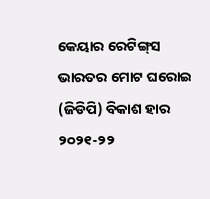କେୟାର ରେଟିଙ୍ଗ୍‌ସ ଭାରତର ମୋଟ ଘରୋଇ (ଜିଡିପି) ବିକାଶ ହାର ୨୦୨୧-୨୨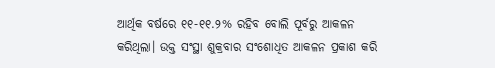ଆର୍ଥିକ ବର୍ଷରେ ୧୧-୧୧.୨% ରହିବ ବୋଲି ପୂର୍ବରୁ ଆକଳନ କରିଥିଲା। ଉକ୍ତ ସଂସ୍ଥା ଶୁକ୍ରବାର ସଂଶୋଧିତ ଆକଳନ ପ୍ରକାଶ କରି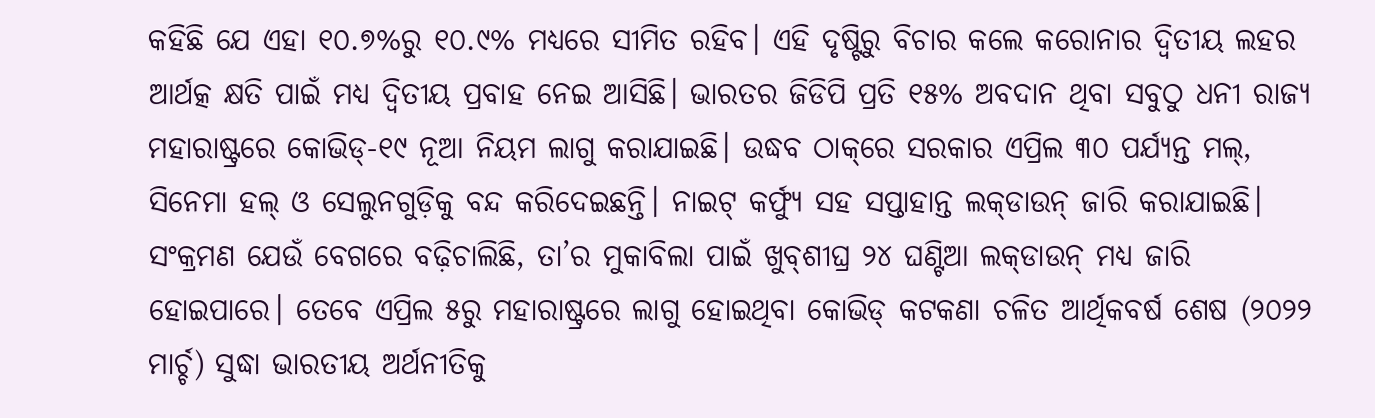କହିଛି ଯେ ଏହା ୧୦.୭%ରୁ ୧୦.୯% ମଧ୍ୟରେ ସୀମିତ ରହିବ। ଏହି ଦୃଷ୍ଟିରୁ ବିଚାର କଲେ କରୋନାର ଦ୍ୱିତୀୟ ଲହର ଆର୍ଥତ୍କ କ୍ଷତି ପାଇଁ ମଧ୍ୟ ଦ୍ୱିତୀୟ ପ୍ରବାହ ନେଇ ଆସିଛି। ଭାରତର ଜିଡିପି ପ୍ରତି ୧୫% ଅବଦାନ ଥିବା ସବୁଠୁ ଧନୀ ରାଜ୍ୟ ମହାରାଷ୍ଟ୍ରରେ କୋଭିଡ୍‌-୧୯ ନୂଆ ନିୟମ ଲାଗୁ କରାଯାଇଛି। ଉଦ୍ଧବ ଠାକ୍‌ରେ ସରକାର ଏପ୍ରିଲ ୩୦ ପର୍ଯ୍ୟନ୍ତ ମଲ୍‌, ସିନେମା ହଲ୍‌ ଓ ସେଲୁନଗୁଡ଼ିକୁ ବନ୍ଦ କରିଦେଇଛନ୍ତି। ନାଇଟ୍‌ କର୍ଫ୍ୟୁ ସହ ସପ୍ତାହାନ୍ତ ଲକ୍‌ଡାଉନ୍‌ ଜାରି କରାଯାଇଛି। ସଂକ୍ରମଣ ଯେଉଁ ବେଗରେ ବଢ଼ିଚାଲିଛି, ତା’ର ମୁକାବିଲା ପାଇଁ ଖୁବ୍‌ଶୀଘ୍ର ୨୪ ଘଣ୍ଟିଆ ଲକ୍‌ଡାଉନ୍‌ ମଧ୍ୟ ଜାରି ହୋଇପାରେ। ତେବେ ଏପ୍ରିଲ ୫ରୁ ମହାରାଷ୍ଟ୍ରରେ ଲାଗୁ ହୋଇଥିବା କୋଭିଡ୍‌ କଟକଣା ଚଳିତ ଆର୍ଥିକବର୍ଷ ଶେଷ (୨୦୨୨ ମାର୍ଚ୍ଚ) ସୁଦ୍ଧା ଭାରତୀୟ ଅର୍ଥନୀତିକୁ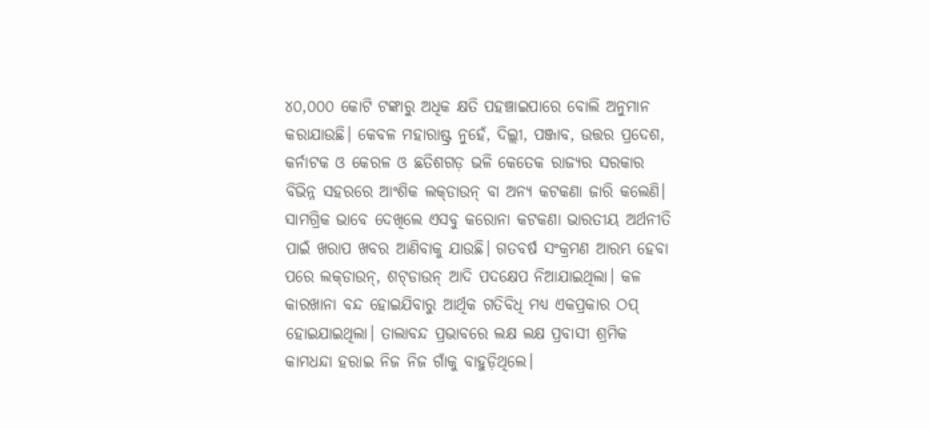୪୦,୦୦୦ କୋଟି ଟଙ୍କାରୁ ଅଧିକ କ୍ଷତି ପହଞ୍ଚାଇପାରେ ବୋଲି ଅନୁମାନ କରାଯାଉଛି। କେବଳ ମହାରାଷ୍ଟ୍ର ନୁହେଁ, ଦିଲ୍ଲୀ, ପଞ୍ଜାବ, ଉତ୍ତର ପ୍ରଦେଶ, କର୍ନାଟକ ଓ କେରଳ ଓ ଛତିଶଗଡ଼ ଭଳି କେତେକ ରାଜ୍ୟର ସରକାର ବିଭିନ୍ନ ସହରରେ ଆଂଶିକ ଲକ୍‌ଡାଉନ୍‌ ବା ଅନ୍ୟ କଟକଣା ଜାରି କଲେଣି। ସାମଗ୍ରିକ ଭାବେ ଦେଖିଲେ ଏସବୁ କରୋନା କଟକଣା ଭାରତୀୟ ଅର୍ଥନୀତି ପାଇଁ ଖରାପ ଖବର ଆଣିବାକୁ ଯାଉଛି। ଗତବର୍ଷ ସଂକ୍ରମଣ ଆରମ୍ଭ ହେବା ପରେ ଲକ୍‌ଡାଉନ୍‌, ଶଟ୍‌ଡାଉନ୍‌ ଆଦି ପଦକ୍ଷେପ ନିଆଯାଇଥିଲା। କଳ କାରଖାନା ବନ୍ଦ ହୋଇଯିବାରୁ ଆର୍ଥିକ ଗତିବିଧି ମଧ୍ୟ ଏକପ୍ରକାର ଠପ୍‌ ହୋଇଯାଇଥିଲା। ତାଲାବନ୍ଦ ପ୍ରଭାବରେ ଲକ୍ଷ ଲକ୍ଷ ପ୍ରବାସୀ ଶ୍ରମିକ କାମଧନ୍ଦା ହରାଇ ନିଜ ନିଜ ଗାଁକୁ ବାହୁଡ଼ିଥିଲେ।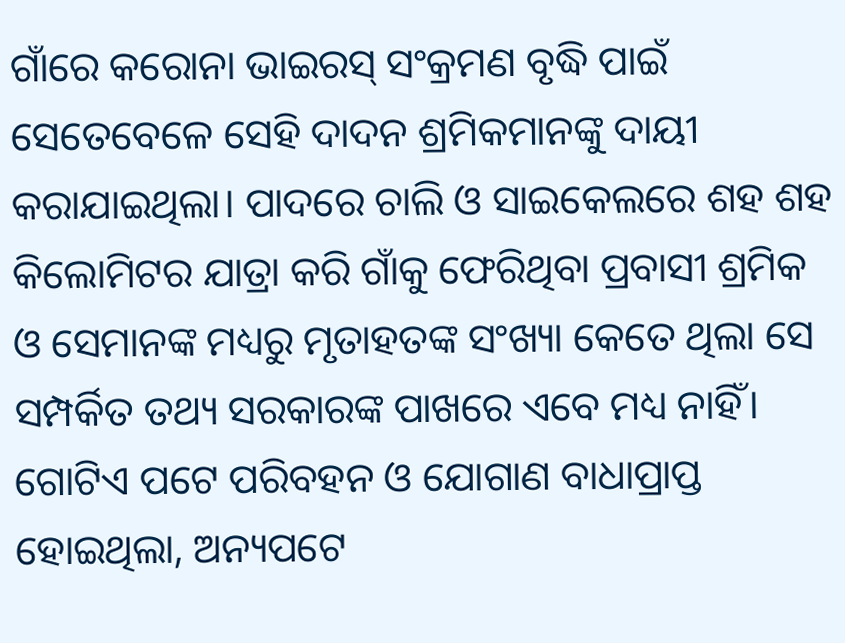ଗାଁରେ କରୋନା ଭାଇରସ୍‌ ସଂକ୍ରମଣ ବୃଦ୍ଧି ପାଇଁ ସେତେବେଳେ ସେହି ଦାଦନ ଶ୍ରମିକମାନଙ୍କୁ ଦାୟୀ କରାଯାଇଥିଲା। ପାଦରେ ଚାଲି ଓ ସାଇକେଲରେ ଶହ ଶହ କିଲୋମିଟର ଯାତ୍ରା କରି ଗାଁକୁ ଫେରିଥିବା ପ୍ରବାସୀ ଶ୍ରମିକ ଓ ସେମାନଙ୍କ ମଧ୍ୟରୁ ମୃତାହତଙ୍କ ସଂଖ୍ୟା କେତେ ଥିଲା ସେ ସମ୍ପର୍କିତ ତଥ୍ୟ ସରକାରଙ୍କ ପାଖରେ ଏବେ ମଧ୍ୟ ନାହିଁ। ଗୋଟିଏ ପଟେ ପରିବହନ ଓ ଯୋଗାଣ ବାଧାପ୍ରାପ୍ତ ହୋଇଥିଲା, ଅନ୍ୟପଟେ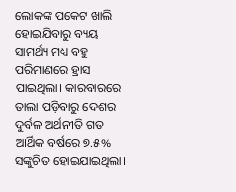ଲୋକଙ୍କ ପକେଟ ଖାଲି ହୋଇଯିବାରୁ ବ୍ୟୟ ସାମର୍ଥ୍ୟ ମଧ୍ୟ ବହୁ ପରିମାଣରେ ହ୍ରାସ ପାଇଥିଲା। କାରବାରରେ ତାଲା ପଡ଼ିବାରୁ ଦେଶର ଦୁର୍ବଳ ଅର୍ଥନୀତି ଗତ ଆର୍ଥିକ ବର୍ଷରେ ୭.୫% ସଙ୍କୁଚିତ ହୋଇଯାଇଥିଲା।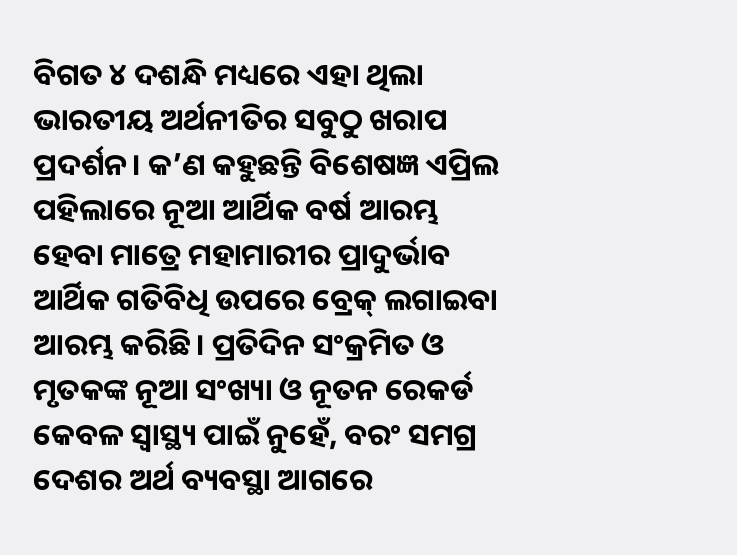ବିଗତ ୪ ଦଶନ୍ଧି ମଧ୍ୟରେ ଏହା ଥିଲା ଭାରତୀୟ ଅର୍ଥନୀତିର ସବୁଠୁ ଖରାପ ପ୍ରଦର୍ଶନ। କ’ଣ କହୁଛନ୍ତି ବିଶେଷଜ୍ଞ ଏପ୍ରିଲ ପହିଲାରେ ନୂଆ ଆର୍ଥିକ ବର୍ଷ ଆରମ୍ଭ ହେବା ମାତ୍ରେ ମହାମାରୀର ପ୍ରାଦୁର୍ଭାବ ଆର୍ଥିକ ଗତିବିଧି ଉପରେ ବ୍ରେକ୍‌ ଲଗାଇବା ଆରମ୍ଭ କରିଛି। ପ୍ରତିଦିନ ସଂକ୍ରମିତ ଓ ମୃତକଙ୍କ ନୂଆ ସଂଖ୍ୟା ଓ ନୂତନ ରେକର୍ଡ କେବଳ ସ୍ବାସ୍ଥ୍ୟ ପାଇଁ ନୁହେଁ, ବରଂ ସମଗ୍ର ଦେଶର ଅର୍ଥ ବ୍ୟବସ୍ଥା ଆଗରେ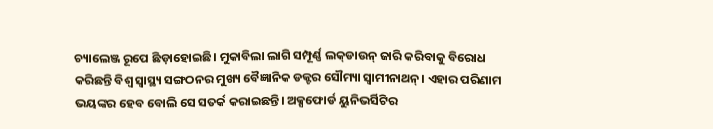ଚ୍ୟାଲେଞ୍ଜ ରୂପେ ଛିଡ଼ାହୋଇଛି। ମୁକାବିଲା ଲାଗି ସମ୍ପୂର୍ଣ୍ଣ ଲକ୍‌ଡାଉନ୍‌ ଜାରି କରିବାକୁ ବିରୋଧ କରିଛନ୍ତି ବିଶ୍ୱ ସ୍ବାସ୍ଥ୍ୟ ସଙ୍ଗଠନର ମୁଖ୍ୟ ବୈଜ୍ଞାନିକ ଡକ୍ଟର ସୌମ୍ୟା ସ୍ବାମୀନାଥନ୍‌। ଏହାର ପରିଣାମ ଭୟଙ୍କର ହେବ ବୋଲି ସେ ସତର୍କ କରାଇଛନ୍ତି। ଅକ୍ସଫୋର୍ଡ ୟୁନିଭର୍ସିଟିର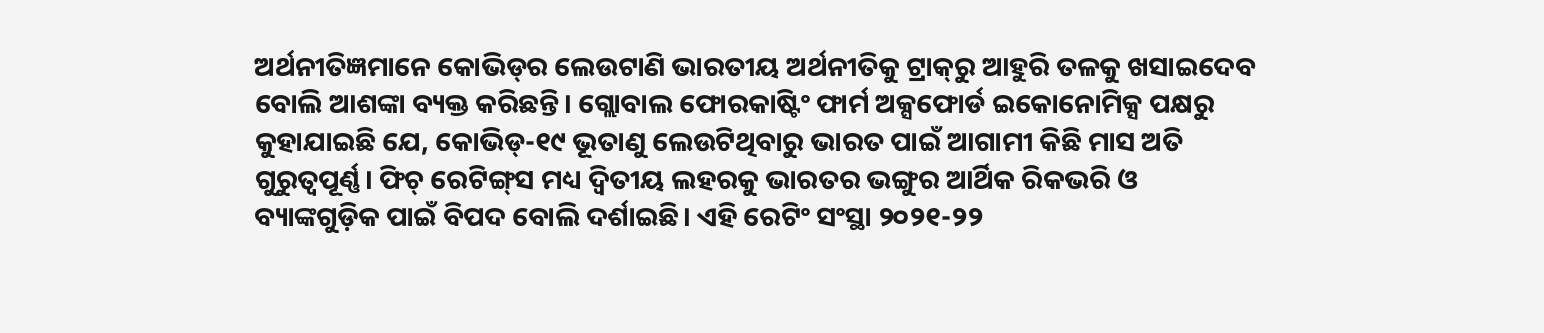ଅର୍ଥନୀତିଜ୍ଞମାନେ କୋଭିଡ୍‌ର ଲେଉଟାଣି ଭାରତୀୟ ଅର୍ଥନୀତିକୁ ଟ୍ରାକ୍‌ରୁ ଆହୁରି ତଳକୁ ଖସାଇଦେବ ବୋଲି ଆଶଙ୍କା ବ୍ୟକ୍ତ କରିଛନ୍ତି। ଗ୍ଲୋବାଲ ଫୋରକାଷ୍ଟିଂ ଫାର୍ମ ଅକ୍ସଫୋର୍ଡ ଇକୋନୋମିକ୍ସ ପକ୍ଷରୁ କୁହାଯାଇଛି ଯେ, କୋଭିଡ୍‌-୧୯ ଭୂତାଣୁ ଲେଉଟିଥିବାରୁ ଭାରତ ପାଇଁ ଆଗାମୀ କିଛି ମାସ ଅତି ଗୁରୁତ୍ୱପୂର୍ଣ୍ଣ। ଫିଚ୍‌ ରେଟିଙ୍ଗ୍‌ସ ମଧ୍ୟ ଦ୍ୱିତୀୟ ଲହରକୁ ଭାରତର ଭଙ୍ଗୁର ଆର୍ଥିକ ରିକଭରି ଓ ବ୍ୟାଙ୍କଗୁଡ଼ିକ ପାଇଁ ବିପଦ ବୋଲି ଦର୍ଶାଇଛି। ଏହି ରେଟିଂ ସଂସ୍ଥା ୨୦୨୧-୨୨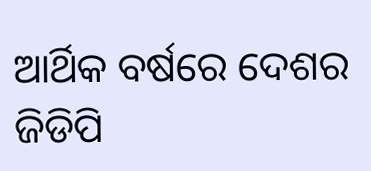ଆର୍ଥିକ ବର୍ଷରେ ଦେଶର ଜିଡିପି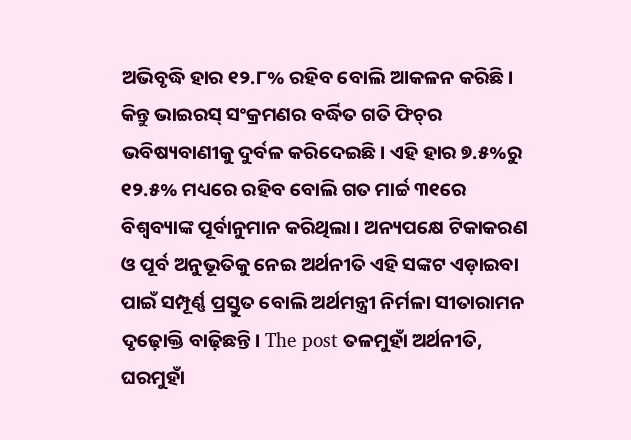ଅଭିବୃଦ୍ଧି ହାର ୧୨.୮% ରହିବ ବୋଲି ଆକଳନ କରିଛି। କିନ୍ତୁ ଭାଇରସ୍‌ ସଂକ୍ରମଣର ବର୍ଦ୍ଧିତ ଗତି ଫିଚ୍‌ର ଭବିଷ୍ୟବାଣୀକୁ ଦୁର୍ବଳ କରିଦେଇଛି। ଏହି ହାର ୭.୫%ରୁ ୧୨.୫% ମଧ୍ୟରେ ରହିବ ବୋଲି ଗତ ମାର୍ଚ୍ଚ ୩୧ରେ ବିଶ୍ୱବ୍ୟାଙ୍କ ପୂର୍ବାନୁମାନ କରିଥିଲା। ଅନ୍ୟପକ୍ଷେ ଟିକାକରଣ ଓ ପୂର୍ବ ଅନୁଭୂତିକୁ ନେଇ ଅର୍ଥନୀତି ଏହି ସଙ୍କଟ ଏଡ଼ାଇବା ପାଇଁ ସମ୍ପୂର୍ଣ୍ଣ ପ୍ରସ୍ତୁତ ବୋଲି ଅର୍ଥମନ୍ତ୍ରୀ ନିର୍ମଳା ସୀତାରାମନ ଦୃଢ଼ୋକ୍ତି ବାଢ଼ିଛନ୍ତି। The post ତଳମୁହାଁ ଅର୍ଥନୀତି, ଘରମୁହାଁ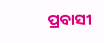ପ୍ରବାସୀ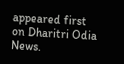appeared first on Dharitri Odia News.